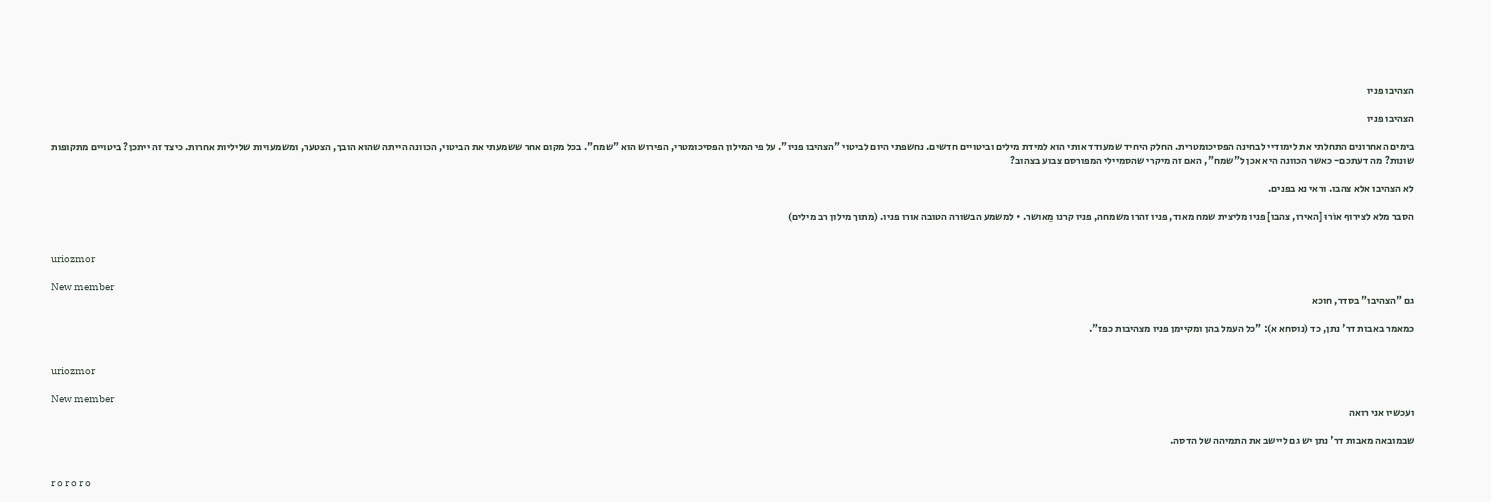הצהיבו פניו

הצהיבו פניו

בימים האחרונים התחלתי את לימודיי לבחינה הפסיכומטרית. החלק היחיד שמעודד אותי הוא למידת מילים וביטויים חדשים. נחשפתי היום לביטוי "הצהיבו פניו". על פי המילון הפסיכומטרי, הפירוש הוא "שמח". בכל מקום אחר ששמעתי את הביטוי, הכוונה הייתה שהוא הובך, הצטער, ומשמעויות שליליות אחרות. כיצד זה ייתכן? ביטויים מתקופות שונות? מה דעתכם- כאשר הכוונה היא אכן ל"שמח", האם זה מיקרי שהסמיילי המפורסם צבוע בצהוב?

לא הצהיבו אלא צהבו. וראי נא בפנים.

הסבר מלא לצירוף אוֹרוּ [האירו, צהבו] פניו מליצית שמח מאוד, פניו זהרו משמחה, פניו קרנו מֵאושר. • למשמע הבשורה הטובה אורו פניו. (מתוך מילון רב מילים)


uriozmor

New member
גם "הצהיבו" בסדר, חוכא

כמאמר באבות דר' נתן, כד (נוסחא א): "כל העמל בהן ומקיימן פניו מצהיבות כפז".


uriozmor

New member
ועכשיו אני רואה

שבמובאה מאבות דר' נתן יש גם ליישב את התמיהה של הדסה.


r o r o r o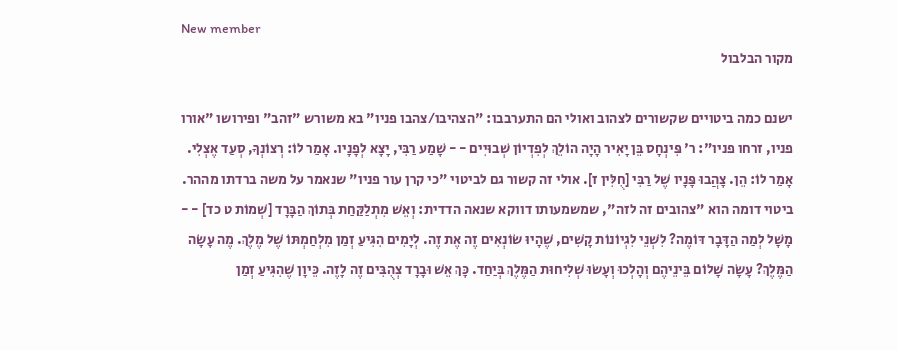New member
מקור הבלבול

ישנם כמה ביטויים שקשורים לצהוב ואולי הם התערבבו: "הצהיבו/צהבו פניו" בא משורש "זהב" ופירושו "אורו פניו, זרחו פניו": ר' פִּינְחָס בֵּן יָאִיר הָיָה הוֹלֵךְ לְפִדְיוֹן שְׁבוּיִים - - שָׁמַע רַבִּי, יָצָא לְפָנָיו. אָמַר לוֹ: רְצוֹנְךָ, סְעַד אֶצְלִי. אָמַר לוֹ: הֵן. צָהֲבוּ פָּנָיו שֶׁל רַבִּי [חֻלִּין ז]. אולי זה קשור גם לביטוי "כי קרן עור פניו" שנאמר על משה ברדתו מההר. ביטוי דומה הוא "צהובים זה לזה", שמשמעותו דווקא שנאה הדדית: וְאֵשׁ מִתְלַקַּחַת בְּתוֹךְ הַבָּרָד [שְׁמוֹת ט כד] - - מָשָׁל לְמַה הַדָּבָר דּוֹמֶה? לִשְׁנֵי לִגְיוֹנוֹת קָשִׁים, שֶׁהָיוּ שׂוֹנְאִים זֶה אֶת זֶה. לְיָמִים הִגִּיעַ זְמַן מִלְחַמְתּוֹ שֶׁל מֶלֶךְ. מֶה עָשָׂה הַמֶּלֶךְ? עָשָׂה שָׁלוֹם בֵּינֵיהֶם וְהָלְכוּ וְעָשׂוּ שְׁלִיחוּת הַמֶּלֶךְ בְּיַחַד. כָּךְ אֵשׁ וּבָרָד צְהֻבִּים זֶה לָזֶה. כֵּיוָן שֶׁהִגִּיעַ זְמַן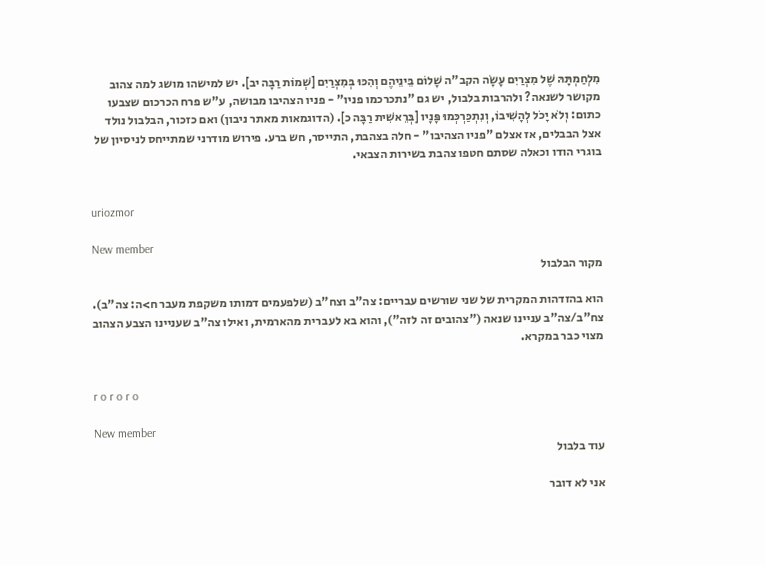מִלְחַמְתָּהּ שֶׁל מִצְרַיִם עָשָׂה הקב"ה שָׁלוֹם בֵּינֵיהֶם וְהִכּוּ בְּמִצְרַיִם [שְׁמוֹת רַבָּה יב]. יש למישהו מושג למה צהוב מקושר לשנאה? ולהרבות בלבול, יש גם "נתכרכמו פניו" - פניו הצהיבו מבושה, ע"ש פרח הכרכום שצבעו כתום: וְלֹא יָכֹל לְהָשִׁיבוֹ, וְנִתְכַּרְכְּמוּ פָּנָיו [בְּרֵאשִׁית רַבָּה כ]. (הדוגמאות מאתר ניבון) ואם כזכור, הבלבול נולד אצל הבבלים, אז אצלם "פניו הצהיבו" - חלה בצהבת, התייסר, חש ברע. פירוש מודרני שמתייחס לניסיון של בוגרי הודו וכאלה שסתם חטפו צהבת בשירות הצבאי.


uriozmor

New member
מקור הבלבול

הוא בהזדהות המקרית של שני שורשים עבריים: צה"ב וצח"ב (שלפעמים דמותו משקפת מעבר ח>ה: צה"ב). צח"ב/צה"ב עניינו שנאה ("צהובים זה לזה"), והוא בא לעברית מהארמית, ואילו צה"ב שעניינו הצבע הצהוב מצוי כבר במקרא.


r o r o r o

New member
עוד בלבול

אני לא דובר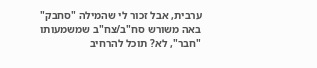ערבית, אבל זכור לי שהמילה "סחבק" באה משורש סח"ב/צח"ב שמשמעותו "חבר", לא? תוכל להרחיב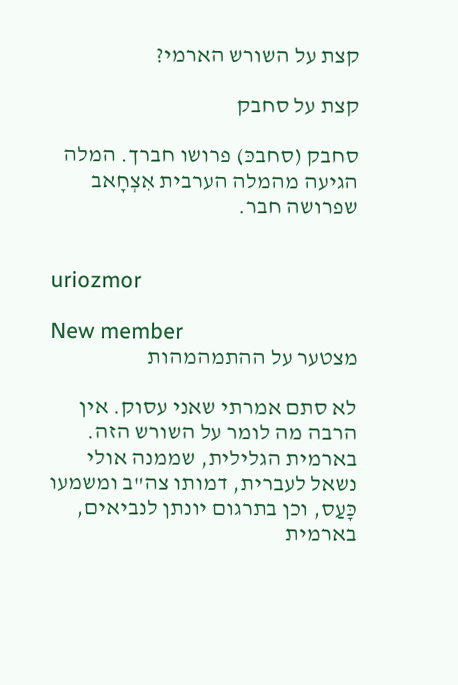קצת על השורש הארמי?

קצת על סחבק

סחבק (סחבכּ) פרושו חברך. המלה הגיעה מהמלה הערבית אִצְחָאב שפרושה חבר.


uriozmor

New member
מצטער על ההתמהמהות

לא סתם אמרתי שאני עסוק. אין הרבה מה לומר על השורש הזה. בארמית הגלילית, שממנה אולי נשאל לעברית, דמותו צה"ב ומשמעו כָּעַס, וכן בתרגום יונתן לנביאים, בארמית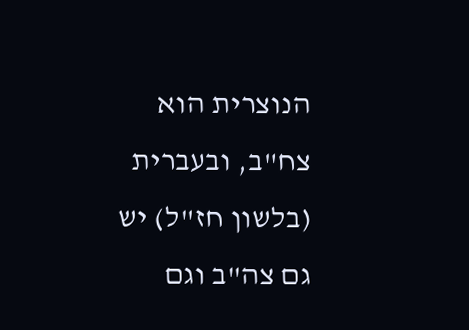הנוצרית הוא צח"ב, ובעברית (בלשון חז"ל) יש גם צה"ב וגם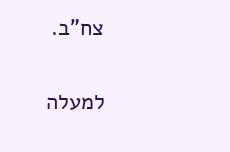צח"ב.

למעלה